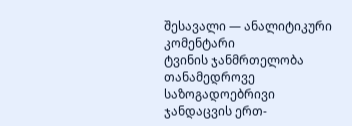შესავალი — ანალიტიკური კომენტარი
ტვინის ჯანმრთელობა თანამედროვე საზოგადოებრივი ჯანდაცვის ერთ-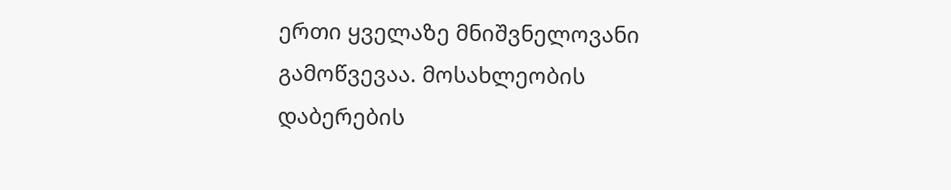ერთი ყველაზე მნიშვნელოვანი გამოწვევაა. მოსახლეობის დაბერების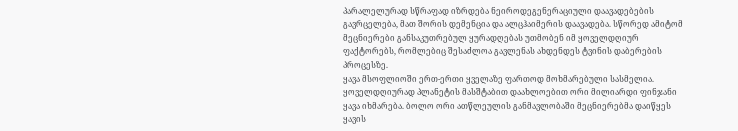პარალელურად სწრაფად იზრდება ნეიროდეგენერაციული დაავადებების გავრცელება, მათ შორის დემენცია და ალცჰაიმერის დაავადება. სწორედ ამიტომ მეცნიერები განსაკუთრებულ ყურადღებას უთმობენ იმ ყოველდღიურ ფაქტორებს, რომლებიც შესაძლოა გავლენას ახდენდეს ტვინის დაბერების პროცესზე.
ყავა მსოფლიოში ერთ-ერთი ყველაზე ფართოდ მოხმარებული სასმელია. ყოველდღიურად პლანეტის მასშტაბით დაახლოებით ორი მილიარდი ფინჯანი ყავა იხმარება. ბოლო ორი ათწლეულის განმავლობაში მეცნიერებმა დაიწყეს ყავის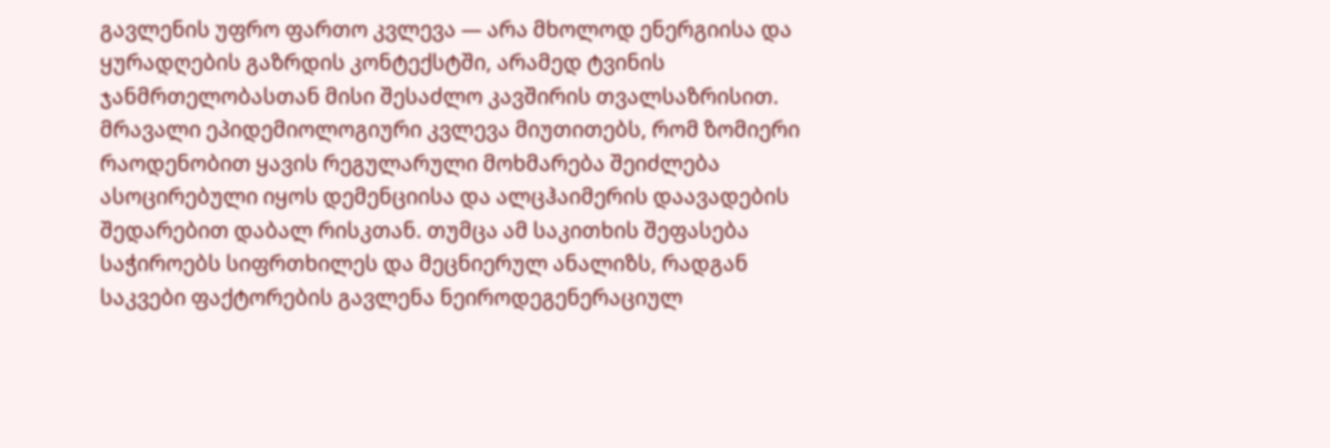გავლენის უფრო ფართო კვლევა — არა მხოლოდ ენერგიისა და ყურადღების გაზრდის კონტექსტში, არამედ ტვინის ჯანმრთელობასთან მისი შესაძლო კავშირის თვალსაზრისით.
მრავალი ეპიდემიოლოგიური კვლევა მიუთითებს, რომ ზომიერი რაოდენობით ყავის რეგულარული მოხმარება შეიძლება ასოცირებული იყოს დემენციისა და ალცჰაიმერის დაავადების შედარებით დაბალ რისკთან. თუმცა ამ საკითხის შეფასება საჭიროებს სიფრთხილეს და მეცნიერულ ანალიზს, რადგან საკვები ფაქტორების გავლენა ნეიროდეგენერაციულ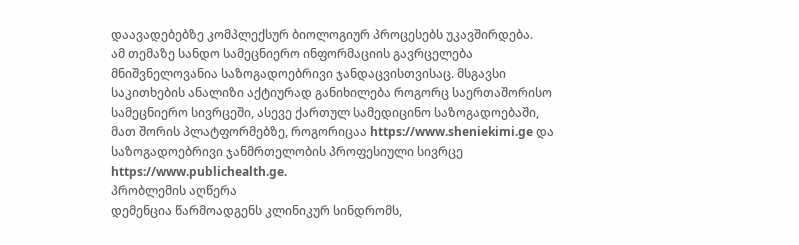დაავადებებზე კომპლექსურ ბიოლოგიურ პროცესებს უკავშირდება.
ამ თემაზე სანდო სამეცნიერო ინფორმაციის გავრცელება მნიშვნელოვანია საზოგადოებრივი ჯანდაცვისთვისაც. მსგავსი საკითხების ანალიზი აქტიურად განიხილება როგორც საერთაშორისო სამეცნიერო სივრცეში, ასევე ქართულ სამედიცინო საზოგადოებაში, მათ შორის პლატფორმებზე, როგორიცაა https://www.sheniekimi.ge და საზოგადოებრივი ჯანმრთელობის პროფესიული სივრცე https://www.publichealth.ge.
პრობლემის აღწერა
დემენცია წარმოადგენს კლინიკურ სინდრომს,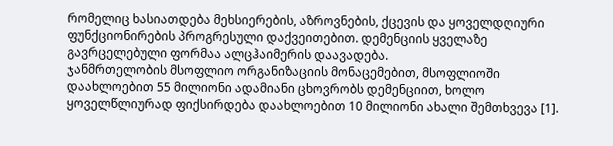რომელიც ხასიათდება მეხსიერების, აზროვნების, ქცევის და ყოველდღიური ფუნქციონირების პროგრესული დაქვეითებით. დემენციის ყველაზე გავრცელებული ფორმაა ალცჰაიმერის დაავადება.
ჯანმრთელობის მსოფლიო ორგანიზაციის მონაცემებით, მსოფლიოში დაახლოებით 55 მილიონი ადამიანი ცხოვრობს დემენციით, ხოლო ყოველწლიურად ფიქსირდება დაახლოებით 10 მილიონი ახალი შემთხვევა [1].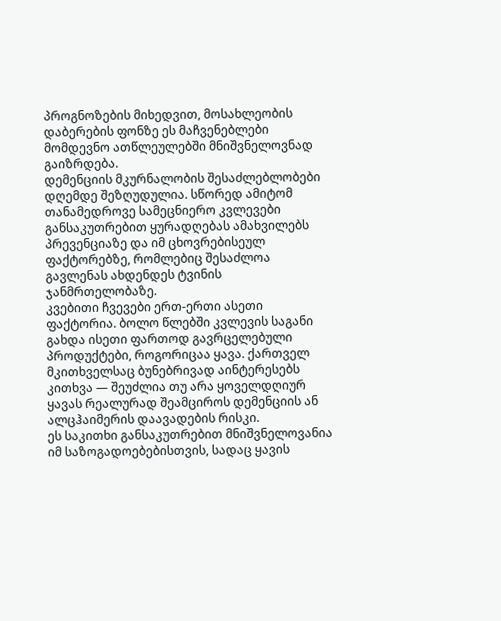პროგნოზების მიხედვით, მოსახლეობის დაბერების ფონზე ეს მაჩვენებლები მომდევნო ათწლეულებში მნიშვნელოვნად გაიზრდება.
დემენციის მკურნალობის შესაძლებლობები დღემდე შეზღუდულია. სწორედ ამიტომ თანამედროვე სამეცნიერო კვლევები განსაკუთრებით ყურადღებას ამახვილებს პრევენციაზე და იმ ცხოვრებისეულ ფაქტორებზე, რომლებიც შესაძლოა გავლენას ახდენდეს ტვინის ჯანმრთელობაზე.
კვებითი ჩვევები ერთ-ერთი ასეთი ფაქტორია. ბოლო წლებში კვლევის საგანი გახდა ისეთი ფართოდ გავრცელებული პროდუქტები, როგორიცაა ყავა. ქართველ მკითხველსაც ბუნებრივად აინტერესებს კითხვა — შეუძლია თუ არა ყოველდღიურ ყავას რეალურად შეამციროს დემენციის ან ალცჰაიმერის დაავადების რისკი.
ეს საკითხი განსაკუთრებით მნიშვნელოვანია იმ საზოგადოებებისთვის, სადაც ყავის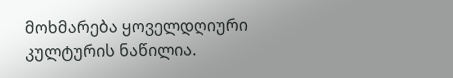მოხმარება ყოველდღიური კულტურის ნაწილია.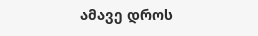ამავე დროს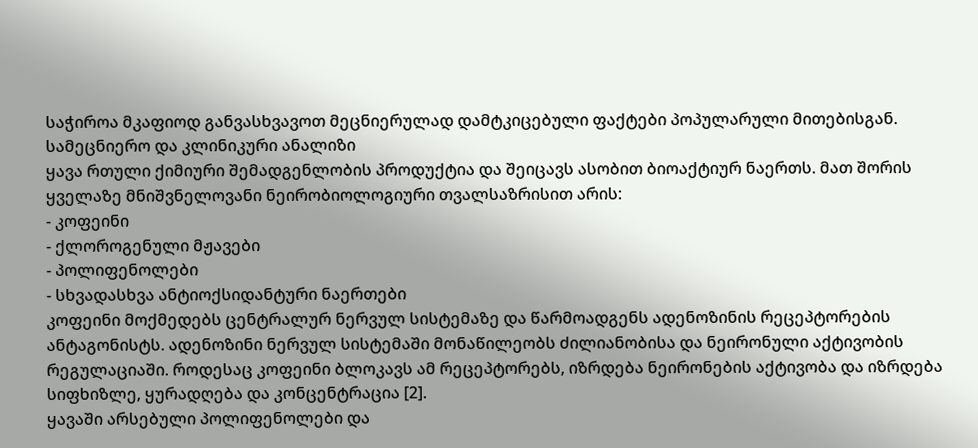საჭიროა მკაფიოდ განვასხვავოთ მეცნიერულად დამტკიცებული ფაქტები პოპულარული მითებისგან.
სამეცნიერო და კლინიკური ანალიზი
ყავა რთული ქიმიური შემადგენლობის პროდუქტია და შეიცავს ასობით ბიოაქტიურ ნაერთს. მათ შორის ყველაზე მნიშვნელოვანი ნეირობიოლოგიური თვალსაზრისით არის:
- კოფეინი
- ქლოროგენული მჟავები
- პოლიფენოლები
- სხვადასხვა ანტიოქსიდანტური ნაერთები
კოფეინი მოქმედებს ცენტრალურ ნერვულ სისტემაზე და წარმოადგენს ადენოზინის რეცეპტორების ანტაგონისტს. ადენოზინი ნერვულ სისტემაში მონაწილეობს ძილიანობისა და ნეირონული აქტივობის რეგულაციაში. როდესაც კოფეინი ბლოკავს ამ რეცეპტორებს, იზრდება ნეირონების აქტივობა და იზრდება სიფხიზლე, ყურადღება და კონცენტრაცია [2].
ყავაში არსებული პოლიფენოლები და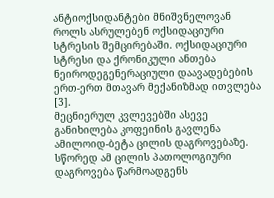ანტიოქსიდანტები მნიშვნელოვან როლს ასრულებენ ოქსიდაციური სტრესის შემცირებაში. ოქსიდაციური სტრესი და ქრონიკული ანთება ნეიროდეგენერაციული დაავადებების ერთ-ერთ მთავარ მექანიზმად ითვლება [3].
მეცნიერულ კვლევებში ასევე განიხილება კოფეინის გავლენა ამილოიდ-ბეტა ცილის დაგროვებაზე. სწორედ ამ ცილის პათოლოგიური დაგროვება წარმოადგენს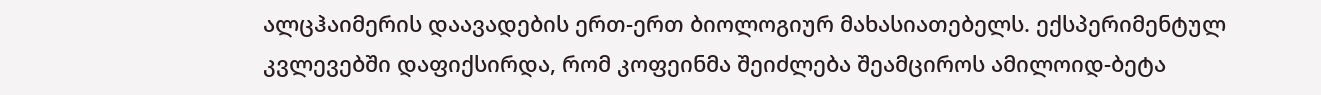ალცჰაიმერის დაავადების ერთ-ერთ ბიოლოგიურ მახასიათებელს. ექსპერიმენტულ კვლევებში დაფიქსირდა, რომ კოფეინმა შეიძლება შეამციროს ამილოიდ-ბეტა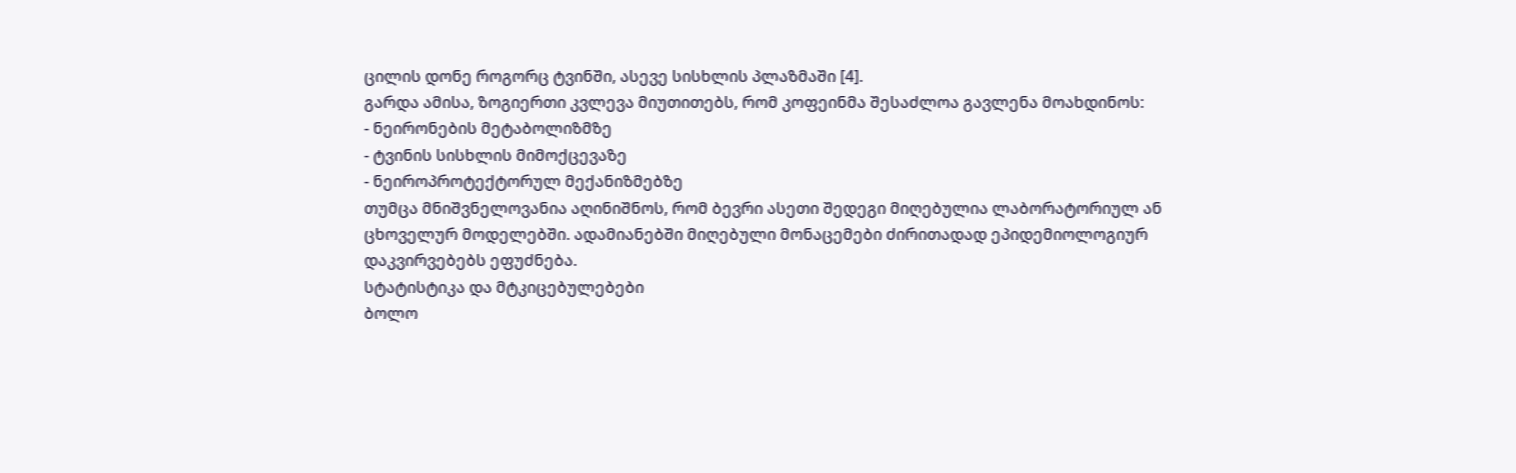ცილის დონე როგორც ტვინში, ასევე სისხლის პლაზმაში [4].
გარდა ამისა, ზოგიერთი კვლევა მიუთითებს, რომ კოფეინმა შესაძლოა გავლენა მოახდინოს:
- ნეირონების მეტაბოლიზმზე
- ტვინის სისხლის მიმოქცევაზე
- ნეიროპროტექტორულ მექანიზმებზე
თუმცა მნიშვნელოვანია აღინიშნოს, რომ ბევრი ასეთი შედეგი მიღებულია ლაბორატორიულ ან ცხოველურ მოდელებში. ადამიანებში მიღებული მონაცემები ძირითადად ეპიდემიოლოგიურ დაკვირვებებს ეფუძნება.
სტატისტიკა და მტკიცებულებები
ბოლო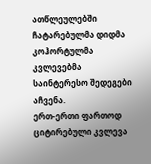ათწლეულებში ჩატარებულმა დიდმა კოჰორტულმა კვლევებმა საინტერესო შედეგები აჩვენა.
ერთ-ერთი ფართოდ ციტირებული კვლევა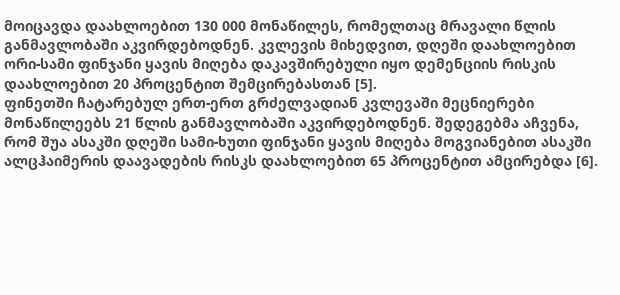მოიცავდა დაახლოებით 130 000 მონაწილეს, რომელთაც მრავალი წლის განმავლობაში აკვირდებოდნენ. კვლევის მიხედვით, დღეში დაახლოებით ორი-სამი ფინჯანი ყავის მიღება დაკავშირებული იყო დემენციის რისკის დაახლოებით 20 პროცენტით შემცირებასთან [5].
ფინეთში ჩატარებულ ერთ-ერთ გრძელვადიან კვლევაში მეცნიერები მონაწილეებს 21 წლის განმავლობაში აკვირდებოდნენ. შედეგებმა აჩვენა, რომ შუა ასაკში დღეში სამი-ხუთი ფინჯანი ყავის მიღება მოგვიანებით ასაკში ალცჰაიმერის დაავადების რისკს დაახლოებით 65 პროცენტით ამცირებდა [6].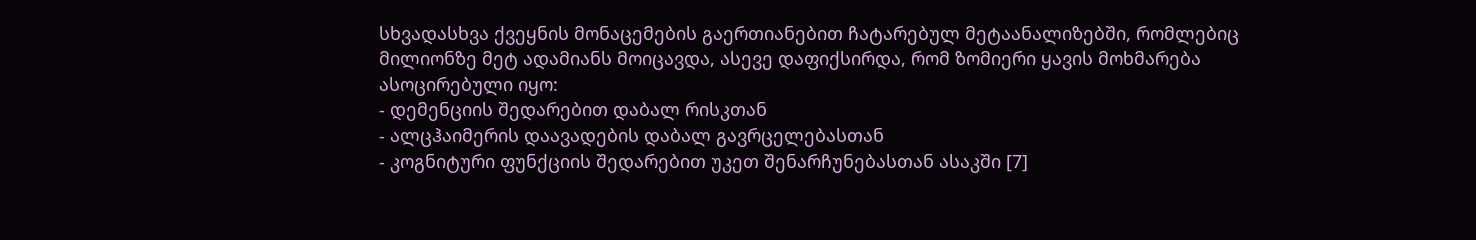სხვადასხვა ქვეყნის მონაცემების გაერთიანებით ჩატარებულ მეტაანალიზებში, რომლებიც მილიონზე მეტ ადამიანს მოიცავდა, ასევე დაფიქსირდა, რომ ზომიერი ყავის მოხმარება ასოცირებული იყო:
- დემენციის შედარებით დაბალ რისკთან
- ალცჰაიმერის დაავადების დაბალ გავრცელებასთან
- კოგნიტური ფუნქციის შედარებით უკეთ შენარჩუნებასთან ასაკში [7]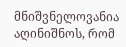მნიშვნელოვანია აღინიშნოს, რომ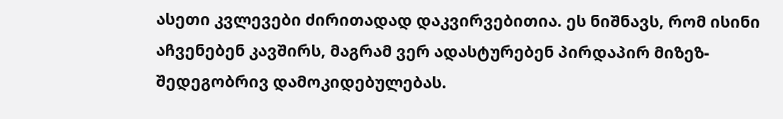ასეთი კვლევები ძირითადად დაკვირვებითია. ეს ნიშნავს, რომ ისინი აჩვენებენ კავშირს, მაგრამ ვერ ადასტურებენ პირდაპირ მიზეზ-შედეგობრივ დამოკიდებულებას.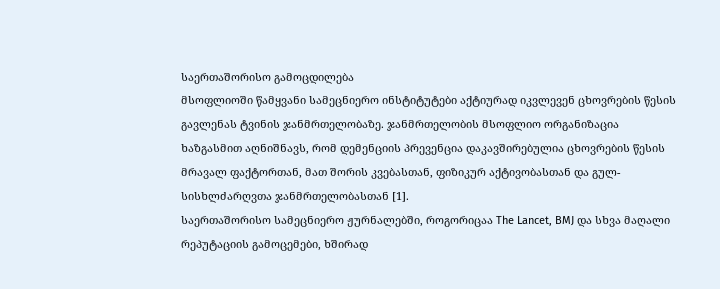საერთაშორისო გამოცდილება
მსოფლიოში წამყვანი სამეცნიერო ინსტიტუტები აქტიურად იკვლევენ ცხოვრების წესის გავლენას ტვინის ჯანმრთელობაზე. ჯანმრთელობის მსოფლიო ორგანიზაცია ხაზგასმით აღნიშნავს, რომ დემენციის პრევენცია დაკავშირებულია ცხოვრების წესის მრავალ ფაქტორთან, მათ შორის კვებასთან, ფიზიკურ აქტივობასთან და გულ-სისხლძარღვთა ჯანმრთელობასთან [1].
საერთაშორისო სამეცნიერო ჟურნალებში, როგორიცაა The Lancet, BMJ და სხვა მაღალი რეპუტაციის გამოცემები, ხშირად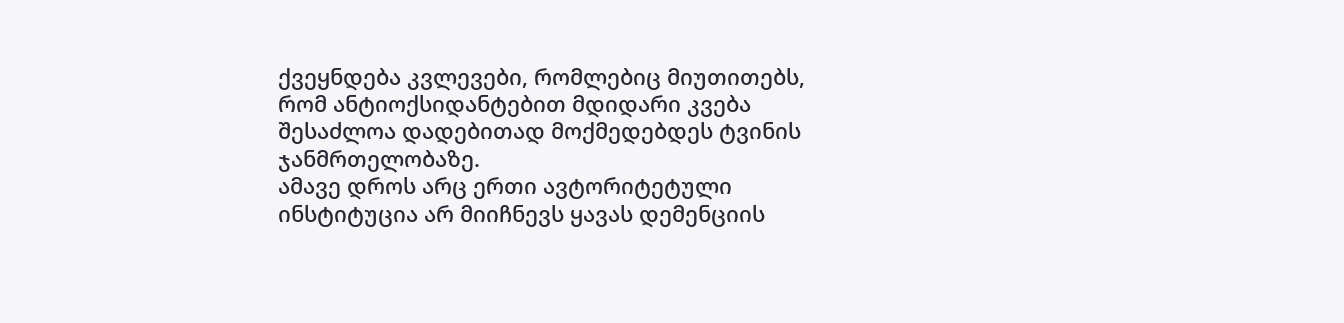ქვეყნდება კვლევები, რომლებიც მიუთითებს, რომ ანტიოქსიდანტებით მდიდარი კვება შესაძლოა დადებითად მოქმედებდეს ტვინის ჯანმრთელობაზე.
ამავე დროს არც ერთი ავტორიტეტული ინსტიტუცია არ მიიჩნევს ყავას დემენციის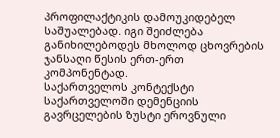პროფილაქტიკის დამოუკიდებელ საშუალებად. იგი შეიძლება განიხილებოდეს მხოლოდ ცხოვრების ჯანსაღი წესის ერთ-ერთ კომპონენტად.
საქართველოს კონტექსტი
საქართველოში დემენციის გავრცელების ზუსტი ეროვნული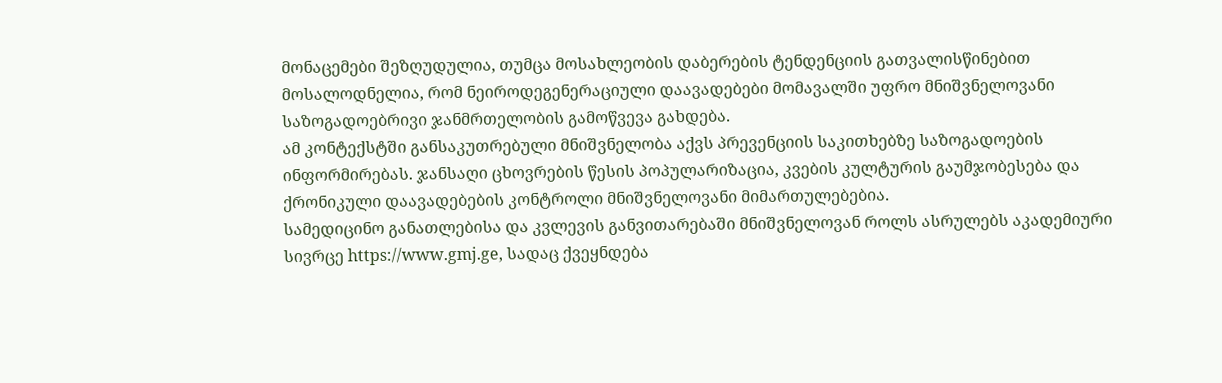მონაცემები შეზღუდულია, თუმცა მოსახლეობის დაბერების ტენდენციის გათვალისწინებით მოსალოდნელია, რომ ნეიროდეგენერაციული დაავადებები მომავალში უფრო მნიშვნელოვანი საზოგადოებრივი ჯანმრთელობის გამოწვევა გახდება.
ამ კონტექსტში განსაკუთრებული მნიშვნელობა აქვს პრევენციის საკითხებზე საზოგადოების ინფორმირებას. ჯანსაღი ცხოვრების წესის პოპულარიზაცია, კვების კულტურის გაუმჯობესება და ქრონიკული დაავადებების კონტროლი მნიშვნელოვანი მიმართულებებია.
სამედიცინო განათლებისა და კვლევის განვითარებაში მნიშვნელოვან როლს ასრულებს აკადემიური სივრცე https://www.gmj.ge, სადაც ქვეყნდება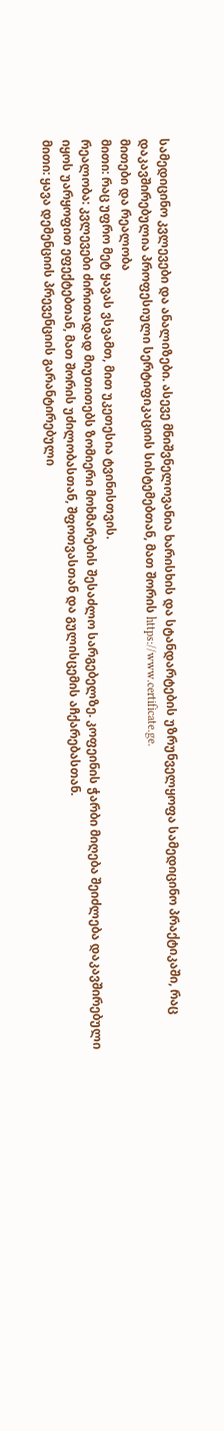სამედიცინო კვლევები და ანალიზები. ასევე მნიშვნელოვანია ხარისხის და სტანდარტების უზრუნველყოფა სამედიცინო პრაქტიკაში, რაც დაკავშირებულია პროფესიული სერტიფიკაციის სისტემებთან, მათ შორის https://www.certificate.ge.
მითები და რეალობა
მითი: რაც უფრო მეტ ყავას ვსვამთ, მით უკეთესია ტვინისთვის.
რეალობა: კვლევები ძირითადად მიუთითებს ზომიერი მოხმარების შესაძლო სარგებელზე. კოფეინის ჭარბი მიღება შეიძლება დაკავშირებული იყოს უარყოფით ეფექტებთან, მათ შორის უძილობასთან, შფოთვასთან და გულისცემის აჩქარებასთან.
მითი: ყავა დემენციის პრევენციის გარანტირებული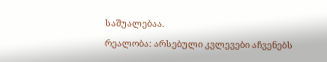საშუალებაა.
რეალობა: არსებული კვლევები აჩვენებს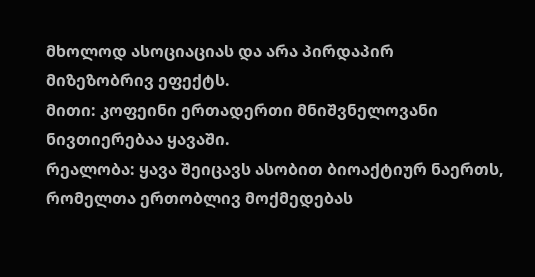მხოლოდ ასოციაციას და არა პირდაპირ მიზეზობრივ ეფექტს.
მითი: კოფეინი ერთადერთი მნიშვნელოვანი ნივთიერებაა ყავაში.
რეალობა: ყავა შეიცავს ასობით ბიოაქტიურ ნაერთს, რომელთა ერთობლივ მოქმედებას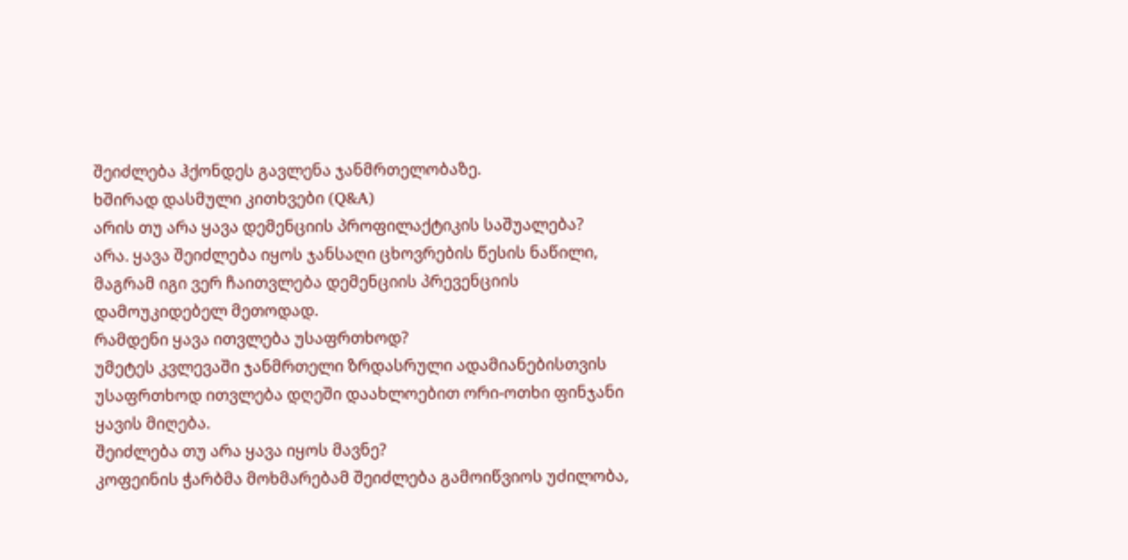შეიძლება ჰქონდეს გავლენა ჯანმრთელობაზე.
ხშირად დასმული კითხვები (Q&A)
არის თუ არა ყავა დემენციის პროფილაქტიკის საშუალება?
არა. ყავა შეიძლება იყოს ჯანსაღი ცხოვრების წესის ნაწილი, მაგრამ იგი ვერ ჩაითვლება დემენციის პრევენციის დამოუკიდებელ მეთოდად.
რამდენი ყავა ითვლება უსაფრთხოდ?
უმეტეს კვლევაში ჯანმრთელი ზრდასრული ადამიანებისთვის უსაფრთხოდ ითვლება დღეში დაახლოებით ორი-ოთხი ფინჯანი ყავის მიღება.
შეიძლება თუ არა ყავა იყოს მავნე?
კოფეინის ჭარბმა მოხმარებამ შეიძლება გამოიწვიოს უძილობა,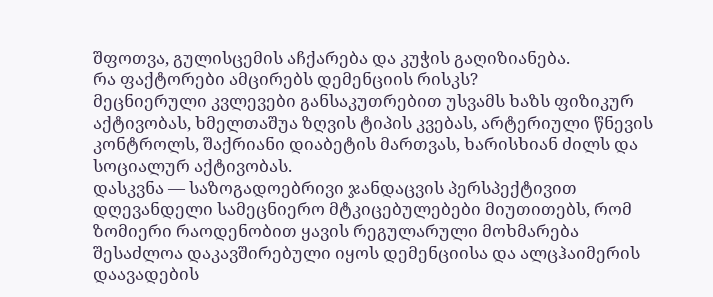შფოთვა, გულისცემის აჩქარება და კუჭის გაღიზიანება.
რა ფაქტორები ამცირებს დემენციის რისკს?
მეცნიერული კვლევები განსაკუთრებით უსვამს ხაზს ფიზიკურ აქტივობას, ხმელთაშუა ზღვის ტიპის კვებას, არტერიული წნევის კონტროლს, შაქრიანი დიაბეტის მართვას, ხარისხიან ძილს და სოციალურ აქტივობას.
დასკვნა — საზოგადოებრივი ჯანდაცვის პერსპექტივით
დღევანდელი სამეცნიერო მტკიცებულებები მიუთითებს, რომ ზომიერი რაოდენობით ყავის რეგულარული მოხმარება შესაძლოა დაკავშირებული იყოს დემენციისა და ალცჰაიმერის დაავადების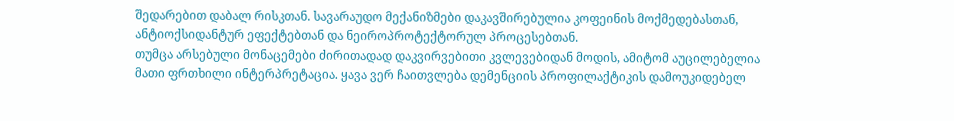შედარებით დაბალ რისკთან. სავარაუდო მექანიზმები დაკავშირებულია კოფეინის მოქმედებასთან, ანტიოქსიდანტურ ეფექტებთან და ნეიროპროტექტორულ პროცესებთან.
თუმცა არსებული მონაცემები ძირითადად დაკვირვებითი კვლევებიდან მოდის, ამიტომ აუცილებელია მათი ფრთხილი ინტერპრეტაცია. ყავა ვერ ჩაითვლება დემენციის პროფილაქტიკის დამოუკიდებელ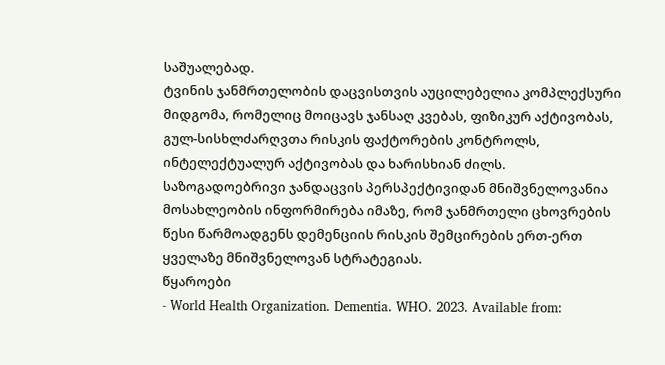საშუალებად.
ტვინის ჯანმრთელობის დაცვისთვის აუცილებელია კომპლექსური მიდგომა, რომელიც მოიცავს ჯანსაღ კვებას, ფიზიკურ აქტივობას, გულ-სისხლძარღვთა რისკის ფაქტორების კონტროლს, ინტელექტუალურ აქტივობას და ხარისხიან ძილს.
საზოგადოებრივი ჯანდაცვის პერსპექტივიდან მნიშვნელოვანია მოსახლეობის ინფორმირება იმაზე, რომ ჯანმრთელი ცხოვრების წესი წარმოადგენს დემენციის რისკის შემცირების ერთ-ერთ ყველაზე მნიშვნელოვან სტრატეგიას.
წყაროები
- World Health Organization. Dementia. WHO. 2023. Available from: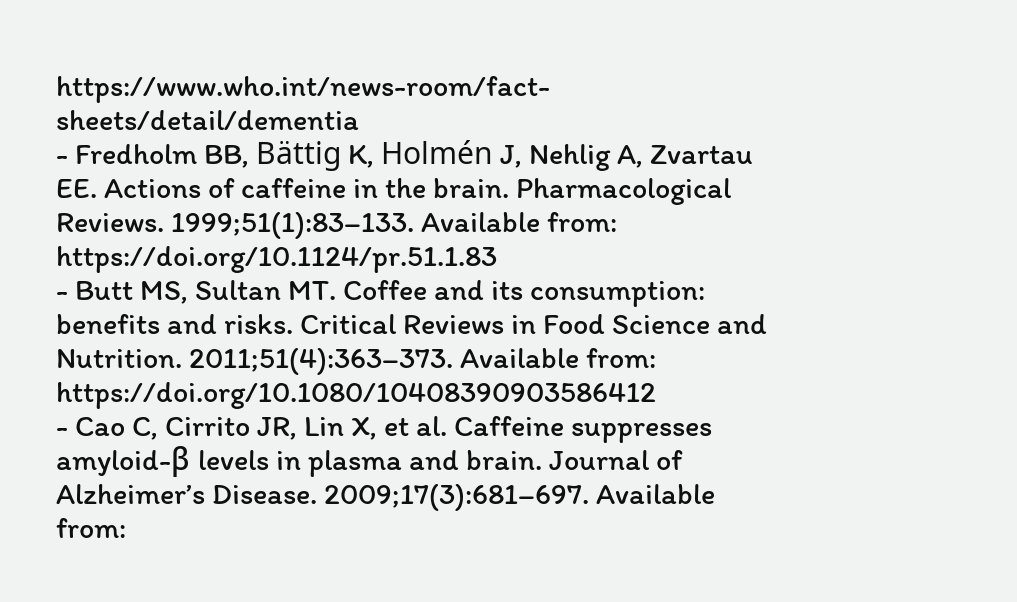https://www.who.int/news-room/fact-sheets/detail/dementia
- Fredholm BB, Bättig K, Holmén J, Nehlig A, Zvartau EE. Actions of caffeine in the brain. Pharmacological Reviews. 1999;51(1):83–133. Available from: https://doi.org/10.1124/pr.51.1.83
- Butt MS, Sultan MT. Coffee and its consumption: benefits and risks. Critical Reviews in Food Science and Nutrition. 2011;51(4):363–373. Available from: https://doi.org/10.1080/10408390903586412
- Cao C, Cirrito JR, Lin X, et al. Caffeine suppresses amyloid-β levels in plasma and brain. Journal of Alzheimer’s Disease. 2009;17(3):681–697. Available from: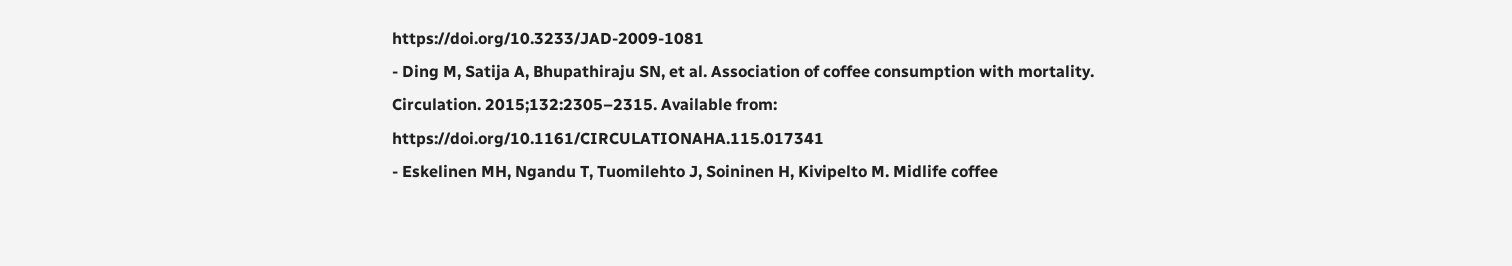https://doi.org/10.3233/JAD-2009-1081
- Ding M, Satija A, Bhupathiraju SN, et al. Association of coffee consumption with mortality. Circulation. 2015;132:2305–2315. Available from: https://doi.org/10.1161/CIRCULATIONAHA.115.017341
- Eskelinen MH, Ngandu T, Tuomilehto J, Soininen H, Kivipelto M. Midlife coffee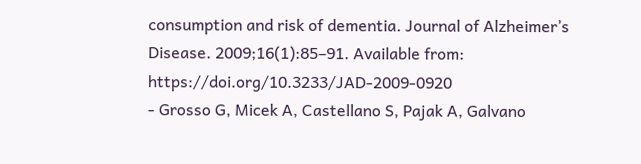consumption and risk of dementia. Journal of Alzheimer’s Disease. 2009;16(1):85–91. Available from: https://doi.org/10.3233/JAD-2009-0920
- Grosso G, Micek A, Castellano S, Pajak A, Galvano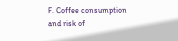F. Coffee consumption and risk of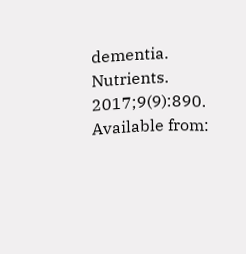dementia. Nutrients. 2017;9(9):890. Available from: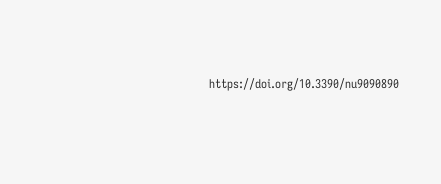https://doi.org/10.3390/nu9090890